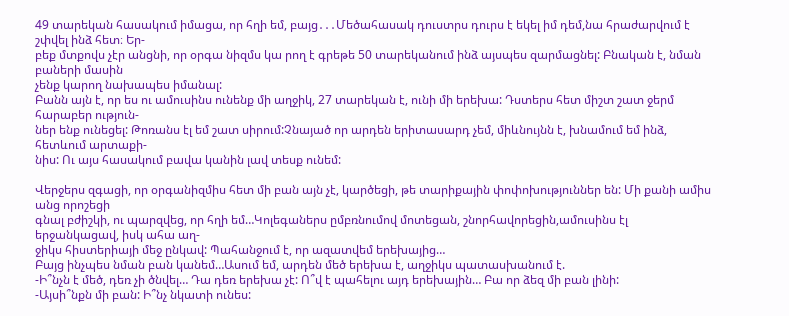49 տարեկան հասակում իմացա, որ հղի եմ, բայց․․․Մեծահասակ դուստրս դուրս է եկել իմ դեմ,նա հրաժարվում է շփվել ինձ հետ։ Եր-
բեք մտքովս չէր անցնի, որ օրգա նիզմս կա րող է գրեթե 50 տարեկանում ինձ այսպես զարմացնել: Բնական է, նման բաների մասին
չենք կարող նախապես իմանալ:
Բանն այն է, որ ես ու ամուսինս ունենք մի աղջիկ, 27 տարեկան է, ունի մի երեխա: Դստերս հետ միշտ շատ ջերմ հարաբեր ություն-
ներ ենք ունեցել: Թոռանս էլ եմ շատ սիրում:Չնայած որ արդեն երիտասարդ չեմ, միևնույնն է, խնամում եմ ինձ, հետևում արտաքի-
նիս: Ու այս հասակում բավա կանին լավ տեսք ունեմ:

Վերջերս զգացի, որ օրգանիզմիս հետ մի բան այն չէ, կարծեցի, թե տարիքային փոփոխություններ են: Մի քանի ամիս անց որոշեցի
գնալ բժիշկի, ու պարզվեց, որ հղի եմ…Կոլեգաներս ըմբռնումով մոտեցան, շնորհավորեցին,ամուսինս էլ երջանկացավ, իսկ ահա աղ-
ջիկս հիստերիայի մեջ ընկավ: Պահանջում է, որ ազատվեմ երեխայից…
Բայց ինչպես նման բան կանեմ…Ասում եմ, արդեն մեծ երեխա է, աղջիկս պատասխանում է.
-Ի՞նչն է մեծ, դեռ չի ծնվել… Դա դեռ երեխա չէ: Ո՞վ է պահելու այդ երեխային… Բա որ ձեզ մի բան լինի:
-Այսի՞նքն մի բան: Ի՞նչ նկատի ունես: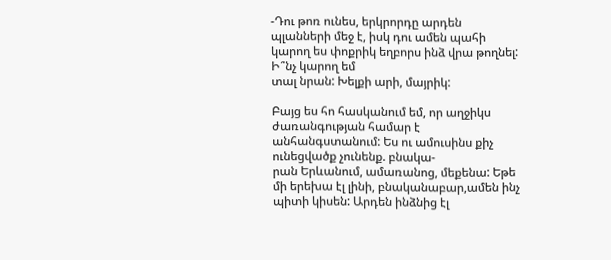-Դու թոռ ունես, երկրորդը արդեն պլանների մեջ է, իսկ դու ամեն պահի կարող ես փոքրիկ եղբորս ինձ վրա թողնել: Ի՞նչ կարող եմ
տալ նրան: Խելքի արի, մայրիկ:

Բայց ես հո հասկանում եմ, որ աղջիկս ժառանգության համար է անհանգստանում: Ես ու ամուսինս քիչ ունեցվածք չունենք. բնակա-
րան Երևանում, ամառանոց, մեքենա: Եթե մի երեխա էլ լինի, բնականաբար,ամեն ինչ պիտի կիսեն: Արդեն ինձնից էլ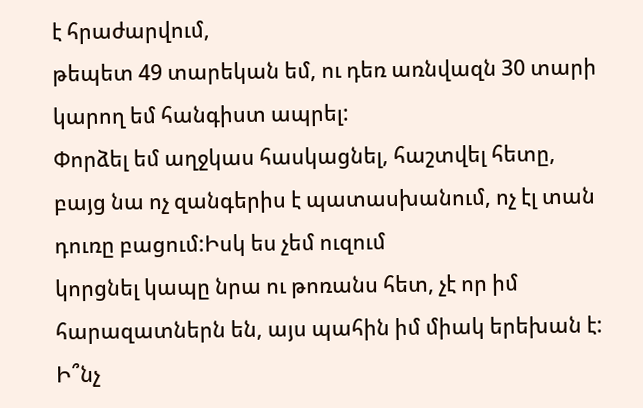է հրաժարվում,
թեպետ 49 տարեկան եմ, ու դեռ առնվազն 30 տարի կարող եմ հանգիստ ապրել:
Փորձել եմ աղջկաս հասկացնել, հաշտվել հետը, բայց նա ոչ զանգերիս է պատասխանում, ոչ էլ տան դուռը բացում:Իսկ ես չեմ ուզում
կորցնել կապը նրա ու թոռանս հետ, չէ որ իմ հարազատներն են, այս պահին իմ միակ երեխան է:
Ի՞նչ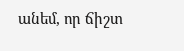անեմ, որ ճիշտ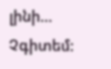լինի… Չգիտեմ: